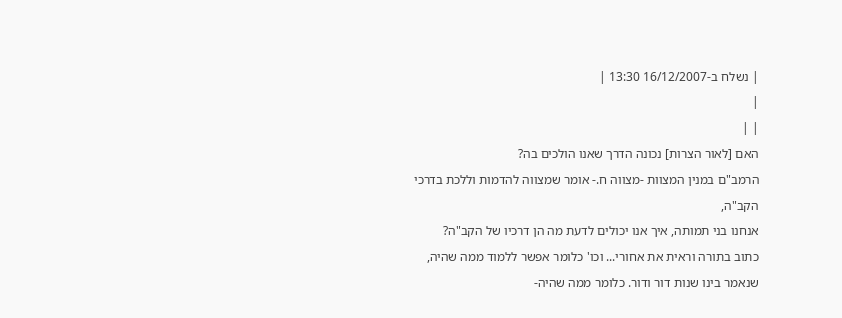| נשלח ב-16/12/2007 13:30 |
|
| |
האם [לאור הצרות] נכונה הדרך שאנו הולכים בה?
הרמב"ם במנין המצוות -מצווה ח.- אומר שמצווה להדמות וללכת בדרכי הקב"ה,
אנחנו בני תמותה, איך אנו יכולים לדעת מה הן דרכיו של הקב"ה?
כתוב בתורה וראית את אחורי... וכו' כלומר אפשר ללמוד ממה שהיה,
שנאמר בינו שנות דור ודור. כלומר ממה שהיה-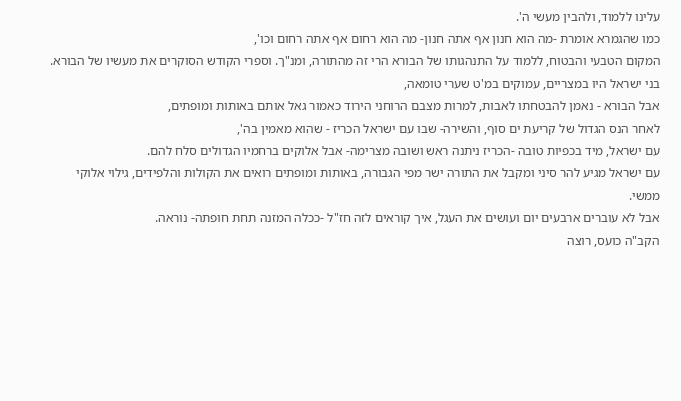עלינו ללמוד, ולהבין מעשי ה'.
כמו שהגמרא אומרת -מה הוא חנון אף אתה חנון- מה הוא רחום אף אתה רחום וכו',
המקום הטבעי והבטוח, ללמוד על התנהגותו של הבורא הרי זה מהתורה, ומנ"ך. וספרי הקודש הסוקרים את מעשיו של הבורא.
בני ישראל היו במצריים, עמוקים במ'ט שערי טומאה,
אבל הבורא - נאמן להבטחתו לאבות, למרות מצבם הרוחני הירוד כאמור גאל אותם באותות ומופתים,
לאחר הנס הגדול של קריעת ים סוף, והשירה- שבו עם ישראל הכריז - שהוא מאמין בה',
עם ישראל, מיד בכפיות טובה -הכריז ניתנה ראש ושובה מצרימה- אבל אלוקים ברחמיו הגדולים סלח להם.
עם ישראל מגיע להר סיני ומקבל את התורה ישר מפי הגבורה, באותות ומופתים רואים את הקולות והלפידים, גילוי אלוקי ממשי.
אבל לא עוברים ארבעים יום ועושים את העגל, איך קוראים לזה חז"ל -ככלה המזנה תחת חופתה- נוראה.
הקב"ה כועס, רוצה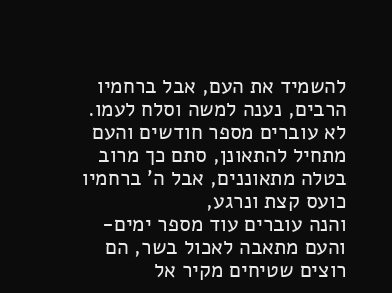להשמיד את העם, אבל ברחמיו הרבים, נענה למשה וסלח לעמו.
לא עוברים מספר חודשים והעם מתחיל להתאונן, סתם כך מרוב בטלה מתאוננים, אבל ה' ברחמיו כועס קצת ונרגע,
והנה עוברים עוד מספר ימים- והעם מתאבה לאכול בשר, הם רוצים שטיחים מקיר אל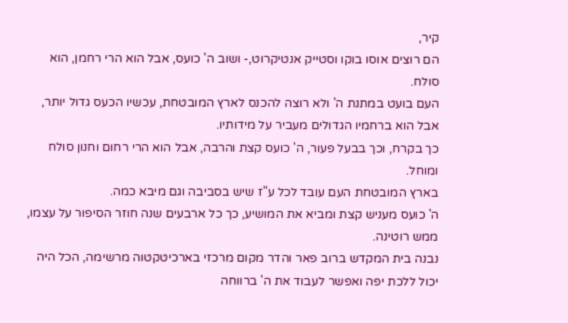קיר,
הם רוצים אוסו בוקו וסטייק אנטיקרוט,- ושוב ה' כועס, אבל הוא הרי רחמן, הוא סולח.
העם בועט במתנת ה' ולא רוצה להכנס לארץ המובטחת, עכשיו הכעס גדול יותר, אבל הוא ברחמיו הגדולים מעביר על מידותיו.
כך בקרח, וכך בבעל פעור, ה' כועס קצת והרבה, אבל הוא הרי רחום וחנון סולח ומוחל.
בארץ המובטחת העם עובד לכל ע"ז שיש בסביבה וגם מיבא כמה.
ה' כועס מעניש קצת ומביא את המושיע, כך כל ארבעים שנה חוזר הסיפור על עצמו, ממש רוטינה.
נבנה בית המקדש ברוב פאר והדר מקום מרכזי בארכיטקטוה מרשימה, הכל היה יכול ללכת יפה ואפשר לעבוד את ה' ברווחה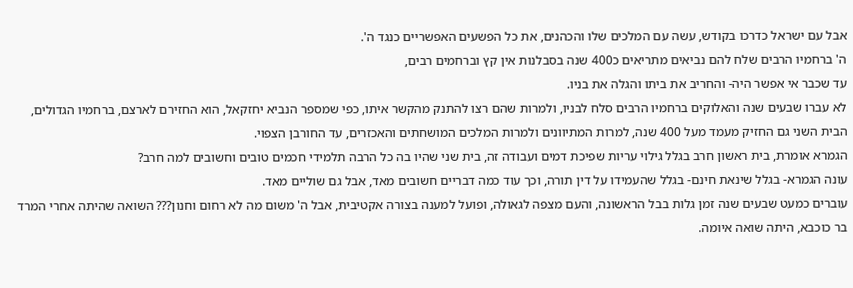אבל עם ישראל כדרכו בקודש, עשה עם המלכים שלו והכהנים, את כל הפשעים האפשריים כנגד ה'.
ה' ברחמיו הרבים שלח להם נביאים מתריאים כ400 שנה בסבלנות אין קץ וברחמים רבים,
עד שכבר אי אפשר היה- והחריב את ביתו והגלה את בניו.
לא עברו שבעים שנה והאלוקים ברחמיו הרבים סלח לבניו, ולמרות שהם רצו להתנק מהקשר איתו, כפי שמספר הנביא יחזקאל, הוא החזירם לארצם, ברחמיו הגדולים,
הבית השני גם החזיק מעמד מעל 400 שנה, למרות המתיוונים ולמרות המלכים המושחתים והאכזרים, עד החורבן הצפוי.
הגמרא אומרת, בית ראשון חרב בגלל גילוי עריות שפיכת דמים ועבודה זה, בית שני שהיו בה כל הרבה תלמידי חכמים טובים וחשובים למה חרב?
עונה הגמרא- בגלל שינאת חינם- בגלל שהעמידו על דין תורה, וכך עוד כמה דבריים חשובים מאד, אבל גם שוליים מאד.
עוברים כמעט שבעים שנה זמן גלות בבל הראשונה, והעם מצפה לגאולה, ופועל למענה בצורה אקטיבית, אבל ה' משום מה לא רחום וחנון??? השואה שהיתה אחרי המרד בר כוכבא, היתה שואה איומה.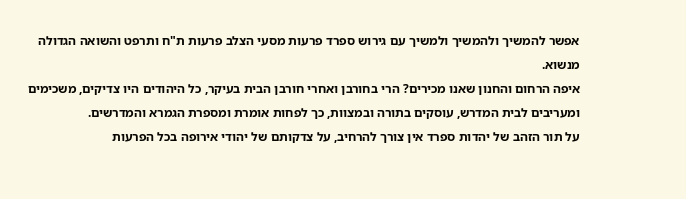אפשר להמשיך ולהמשיך ולמשיך עם גירוש ספרד פרעות מסעי הצלב פרעות ת"ח ותרפט והשואה הגדולה מנשוא.
איפה הרחום והחנון שאנו מכירים? הרי בחורבן ואחרי חורבן הבית בעיקר, כל היהודים היו צדיקים, משכימים ומעריבים לבית המדרש, עוסקים בתורה ובמצוות, כך לפחות אומרת ומספרת הגמרא והמדרשים.
על תור הזהב של יהדות ספרד אין צורך להרחיב, על צדקותם של יהודי אירופה בכל הפרעות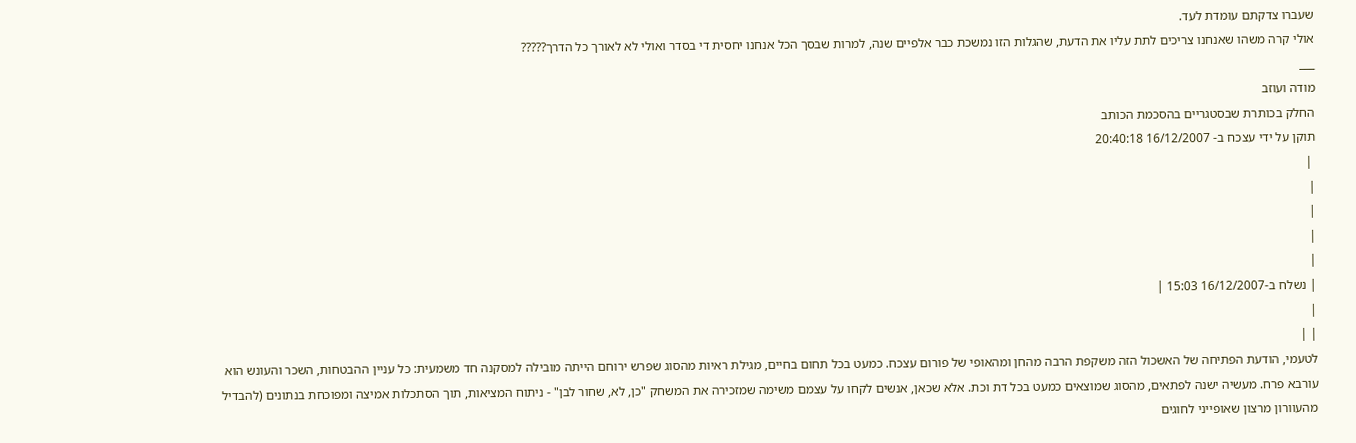שעברו צדקתם עומדת לעד.
אולי קרה משהו שאנחנו צריכים לתת עליו את הדעת, שהגלות הזו נמשכת כבר אלפיים שנה, למרות שבסך הכל אנחנו יחסית די בסדר ואולי לא לאורך כל הדרך?????
___
מודה ועוזב
החלק בכותרת שבסטגריים בהסכמת הכותב
תוקן על ידי עצכח ב- 16/12/2007 20:40:18
 |
|
|
|
|
| נשלח ב-16/12/2007 15:03 |
|
| |
לטעמי, הודעת הפתיחה של האשכול הזה משקפת הרבה מהחן ומהאופי של פורום עצכח. כמעט בכל תחום בחיים, מגילת ראיות מהסוג שפרש ירוחם הייתה מובילה למסקנה חד משמעית: כל עניין ההבטחות, השכר והעונש הוא עורבא פרח. מעשיה ישנה לפתאים, מהסוג שמוצאים כמעט בכל דת וכת. אלא שכאן, אנשים לקחו על עצמם משימה שמזכירה את המשחק "כן, לא, שחור לבן" - ניתוח המציאות, תוך הסתכלות אמיצה ומפוכחת בנתונים (להבדיל מהעוורון מרצון שאופייני לחוגים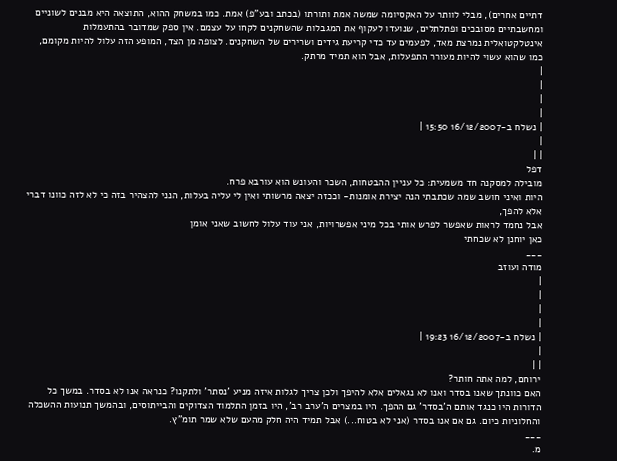דתיים אחרים), מבלי לוותר על האקסיומה שמשה אמת ותורתו (בכתב ובע"פ) אמת. כמו במשחק ההוא, התוצאה היא מבנים לשוניים ומחשבתיים מסובכים ופתלתלים, שנועדו לעקוף את המגבלות שהשחקנים לקחו על עצמם. אין ספק שמדובר בהתעמלות אינטלקטואלית נמרצת מאד, לפעמים עד כדי קריעת גידים ושרירים של השחקנים. לצופה מן הצד, המופע הזה עלול להיות מקומם, כמו שהוא עשוי להיות מעורר התפעלות, אבל הוא תמיד מרתק.
|
|
|
|
| נשלח ב-16/12/2007 15:50 |
|
| |
דפל
מובילה למסקנה חד משמעית: כל עניין ההבטחות, השכר והעונש הוא עורבא פרח.
היות ואיני חושב שמה שכתבתי הנה יצירת אומנות- וככזה יצאה מרשותי ואין לי עליה בעלות, הנני להצהיר בזה כי לא לזה כוונו דברי אלא להפך,
אבל נחמד לראות שאפשר לפרש אותי בכל מיני אפשרויות, אני עוד עלול לחשוב שאני אומן
כאן יוחנן לא שכחתי
___
מודה ועוזב
|
|
|
|
| נשלח ב-16/12/2007 19:23 |
|
| |
ירוחם, למה אתה חותר?
האם כוונתך שאנו בסדר ואנו לא נגאלים אלא להיפך ולכן צריך לגלות איזה מניע 'נסתר' ולתקנו? כנראה אנו לא בסדר. במשך כל הדורות היו כנגד אותם ה'בסדר' גם ההפך. היו במצרים ה'ערב רב', היו בזמן התלמוד הצדוקים והבייתוסים, ובהמשך תנועות ההשכלה והחלוניות כיום. גם אם אנו בסדר (אני לא בטוח...) אבל תמיד היה חלק מהעם שלא שמר תומ"ץ.
___
מ.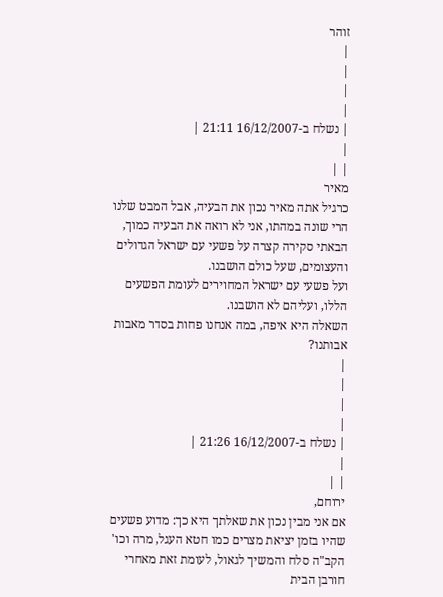זוהר
|
|
|
|
| נשלח ב-16/12/2007 21:11 |
|
| |
מאיר
כרגיל אתה מאיר נכון את הבעיה, אבל המבט שלנו הרי שונה במהתו, אני לא רואה את הבעיה כמוך,
הבאתי סקירה קצרה על פשעי עם ישראל הגדולים והעצומים, שעל כולם הושבנו.
ועל פשעי עם ישראל המחוירים לעומת הפשעים הללו, ועליהם לא הושבנו.
השאלה היא איפה, במה אנחנו פחות בסדר מאבות אבותנו?
|
|
|
|
| נשלח ב-16/12/2007 21:26 |
|
| |
ירוחם,
אם אני מבין נכון את שאלתך היא כך: מדוע פשעים שהיו בזמן יציאת מצרים כמו חטא העגל, מרה וכו' הקב"ה סלח והמשיך לגאול, לעומת זאת מאחרי חורבן הבית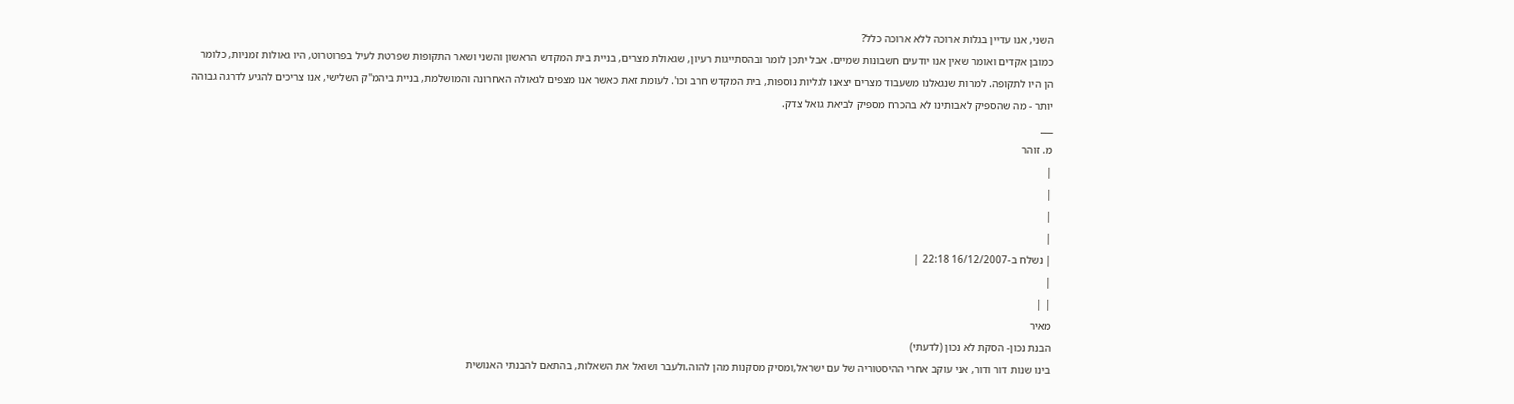השני, אנו עדיין בגלות ארוכה ללא ארוכה כלל?
כמובן אקדים ואומר שאין אנו יודעים חשבונות שמיים. אבל יתכן לומר ובהסתייגות רעיון, שגאולת מצרים, בניית בית המקדש הראשון והשני ושאר התקופות שפרטת לעיל בפרוטרוט, היו גאולות זמניות, כלומר הן היו לתקופה. למרות שנגאלנו משעבוד מצרים יצאנו לגליות נוספות, בית המקדש חרב וכו'. לעומת זאת כאשר אנו מצפים לגאולה האחרונה והמושלמת, בניית ביהמ"ק השלישי, אנו צריכים להגיע לדרגה גבוהה יותר - מה שהספיק לאבותינו לא בהכרח מספיק לביאת גואל צדק.
___
מ. זוהר
|
|
|
|
| נשלח ב-16/12/2007 22:18 |
|
| |
מאיר
הבנת נכון- הסקת לא נכון (לדעתי)
בינו שנות דור ודור, אני עוקב אחרי ההיסטוריה של עם ישראל,ומסיק מסקנות מהן להוה.ולעבר ושואל את השאלות, בהתאם להבנתי האנושית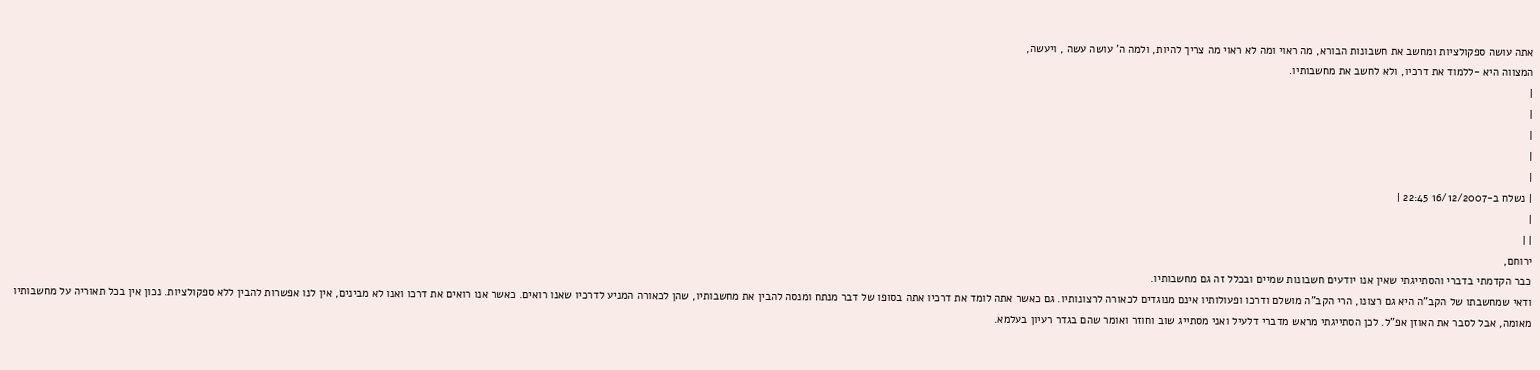אתה עושה ספקולציות ומחשב את חשבונות הבורא, מה ראוי ומה לא ראוי מה צריך להיות, ולמה ה' עושה עשה , ויעשה,
המצווה היא -ללמוד את דרכיו, ולא לחשב את מחשבותיו.
|
|
|
|
|
| נשלח ב-16/12/2007 22:45 |
|
| |
ירוחם,
כבר הקדמתי בדברי והסתייגתי שאין אנו יודעים חשבונות שמיים ובכלל זה גם מחשבותיו.
ודאי שמחשבתו של הקב"ה היא גם רצונו, הרי הקב"ה מושלם ודרכו ופעולותיו אינם מנוגדים לכאורה לרצונותיו. גם כאשר אתה לומד את דרכיו אתה בסופו של דבר מנתח ומנסה להבין את מחשבותיו, שהן לכאורה המניע לדרכיו שאנו רואים. כאשר אנו רואים את דרכו ואנו לא מבינים, אין לנו אפשרות להבין ללא ספקולציות. נכון אין בכל תאוריה על מחשבותיו מאומה, אבל לסבר את האוזן אפ"ל. לכן הסתייגתי מראש מדברי דלעיל ואני מסתייג שוב וחוזר ואומר שהם בגדר רעיון בעלמא.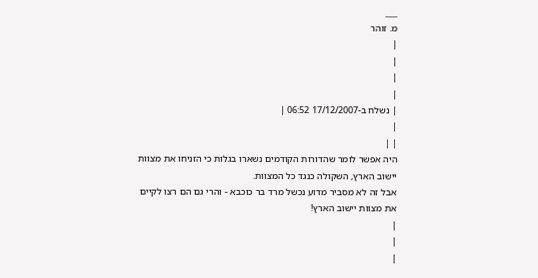___
מ. זוהר
|
|
|
|
| נשלח ב-17/12/2007 06:52 |
|
| |
היה אפשר לומר שהדורות הקודמים נשארו בגלות כי הזניחו את מצוות יישוב הארץ, השקולה כנגד כל המצוות.
אבל זה לא מסביר מדוע נכשל מרד בר כוכבא - והרי גם הם רצו לקיים את מצוות יישוב הארץ!
|
|
|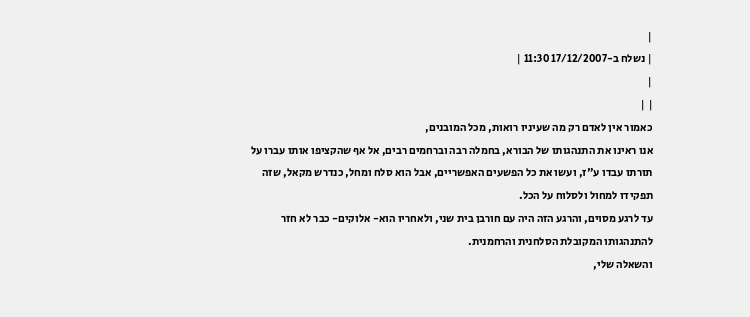|
| נשלח ב-17/12/2007 11:30 |
|
| |
כאמור אין לאדם רק מה שעיניו רואות, מכל המובנים,
אנו ראינו את התנהגותו של הבורא, בחמלה רבה וברחמים רבים, אל אף שהקציפו אותו עברו על תורתו עבדו ע"ז, ועשו את כל הפשעים האפשריים, אבל הוא סלח ומחל, כנדרש מקאל, שזה תפקידו למחול ולסלוח על הכל.
עד לרגע מסוים, והרגע הזה היה עם חורבן בית שני, ולאחריו הוא- אלוקים- כבר לא חזר להתנהגותו המקובלת הסלחנית והרחמנית.
והשאלה שלי,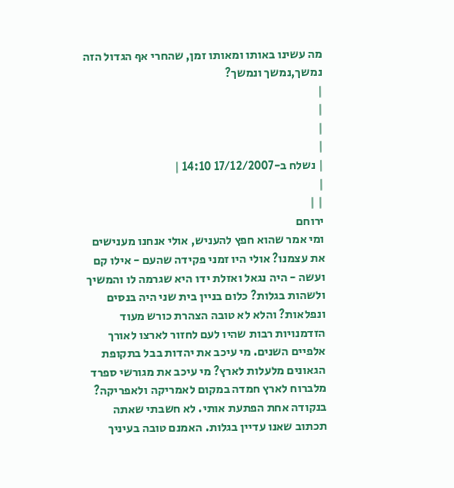מה עשינו באותו ומאותו זמן, שהחרי אף הגדול הזה נמשך,נמשך ונמשך?
|
|
|
|
| נשלח ב-17/12/2007 14:10 |
|
| |
ירוחם
ומי אמר שהוא חפץ להעניש, אולי אנחנו מענישים את עצמנו? אולי היו זמני פקידה שהעם - אילו קם ועשה - היה נגאל ואזלת ידו היא שגרמה לו והמשיך ולשהות בגלות? כלום בניין בית שני היה בנסים ונפלאות? והלא לא טובה הצהרת כורש מעוד הזדמנויות רבות שהיו לעם לחזור לארצו לאורך אלפיים השנים. מי עיכב את יהדות בבל בתקופת הגאונים מלעלות לארץ? מי עיכב את מגורשי ספרד מלברוח לארץ חמדה במקום לאמריקה ולאפריקה?
בנקודה אחת הפתעת אותי. לא חשבתי שאתה תכתוב שאנו עדיין בגלות. האמנם טובה בעיניך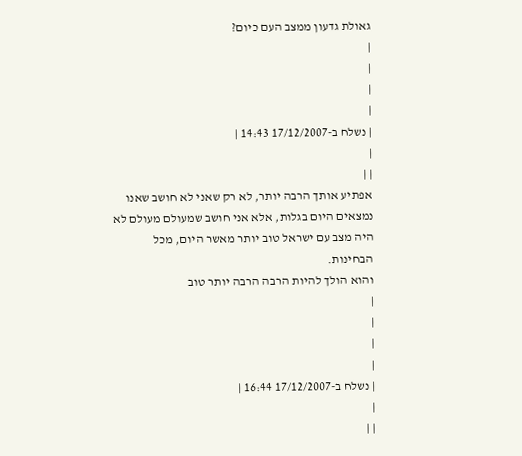גאולת גדעון ממצב העם כיום?
|
|
|
|
| נשלח ב-17/12/2007 14:43 |
|
| |
אפתיע אותך הרבה יותר, לא רק שאני לא חושב שאנו נמצאים היום בגלות, אלא אני חושב שמעולם מעולם לא היה מצב עם ישראל טוב יותר מאשר היום, מכל הבחינות.
והוא הולך להיות הרבה הרבה יותר טוב
|
|
|
|
| נשלח ב-17/12/2007 16:44 |
|
| |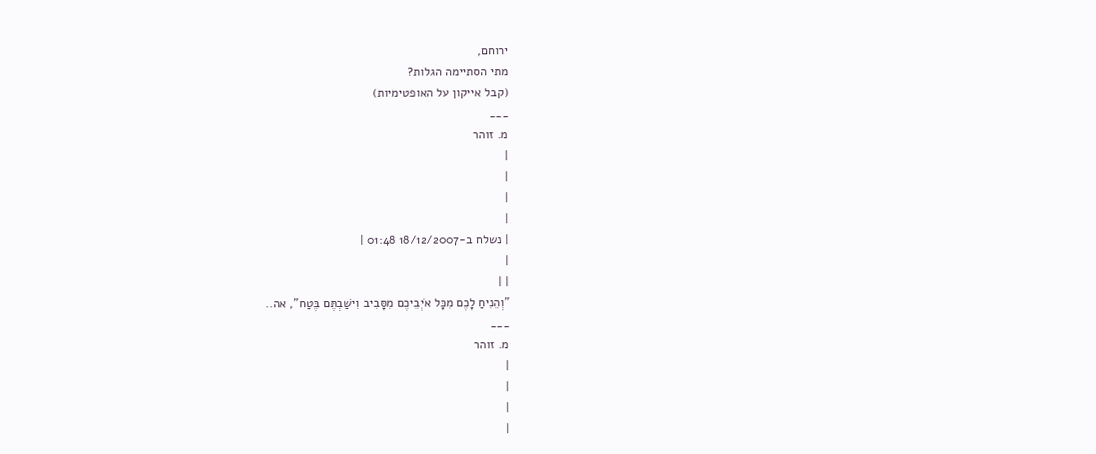ירוחם,
מתי הסתיימה הגלות?
(קבל אייקון על האופטימיות)
___
מ. זוהר
|
|
|
|
| נשלח ב-18/12/2007 01:48 |
|
| |
"וְהֵנִיחַ לָכֶם מִכָּל אֹיְבֵיכֶם מִסָּבִיב וִישַׁבְתֶּם בֶּטַח", אה..
___
מ. זוהר
|
|
|
|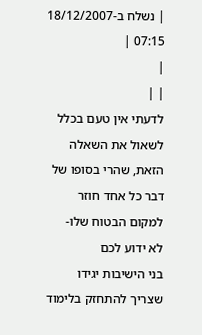| נשלח ב-18/12/2007 07:15 |
|
| |
לדעתי אין טעם בכלל לשאול את השאלה הזאת, שהרי בסופו של דבר כל אחד חוזר למקום הבטוח שלו-
לא ידוע לכם
בני הישיבות יגידו שצריך להתחזק בלימוד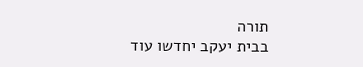תורה
בבית יעקב יחדשו עוד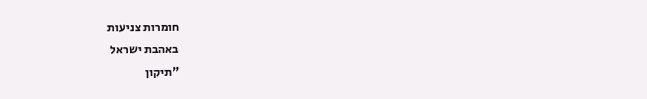חומרות צניעות
באהבת ישראל
"תיקון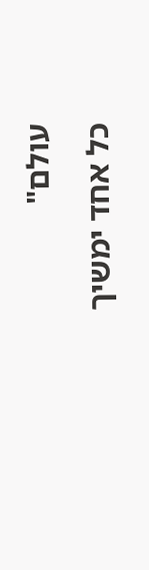עולם"
כל אחד ימשיך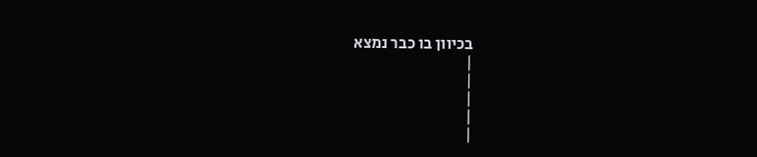בכיוון בו כבר נמצא
|
|
|
|
|